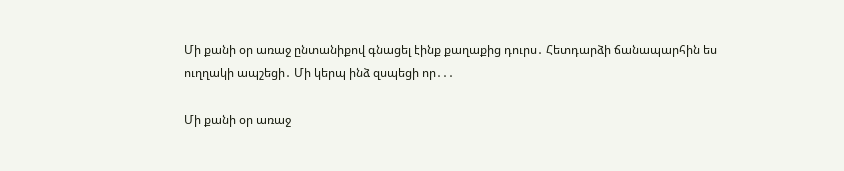Մի քանի օր առաջ ընտանիքով գնացել էինք քաղաքից դուրս․ Հետդարձի ճանապարհին ես ուղղակի ապշեցի․ Մի կերպ ինձ զսպեցի որ․․․

Մի քանի օր առաջ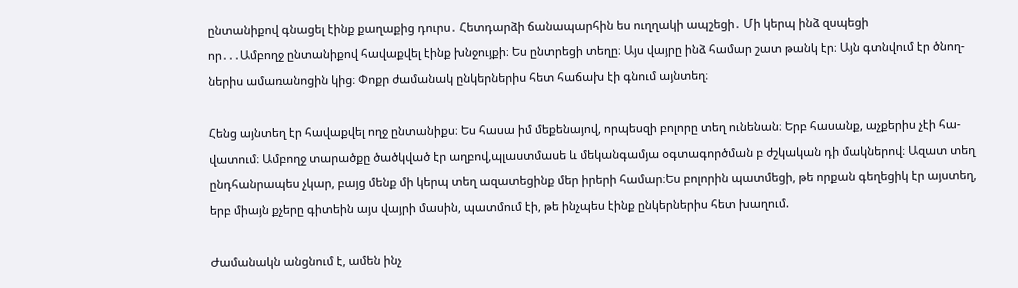ընտանիքով գնացել էինք քաղաքից դուրս․ Հետդարձի ճանապարհին ես ուղղակի ապշեցի․ Մի կերպ ինձ զսպեցի
որ․․․Ամբողջ ընտանիքով հավաքվել էինք խնջույքի։ Ես ընտրեցի տեղը։ Այս վայրը ինձ համար շատ թանկ էր։ Այն գտնվում էր ծնող-
ներիս ամառանոցին կից։ Փոքր ժամանակ ընկերներիս հետ հաճախ էի գնում այնտեղ։

Հենց այնտեղ էր հավաքվել ողջ ընտանիքս։ Ես հասա իմ մեքենայով, որպեսզի բոլորը տեղ ունենան։ Երբ հասանք, աչքերիս չէի հա-
վատում։ Ամբողջ տարածքը ծածկված էր աղբով,պլաստմասե և մեկանգամյա օգտագործման բ ժշկական դի մակներով։ Ազատ տեղ
ընդհանրապես չկար, բայց մենք մի կերպ տեղ ազատեցինք մեր իրերի համար։Ես բոլորին պատմեցի, թե որքան գեղեցիկ էր այստեղ,
երբ միայն քչերը գիտեին այս վայրի մասին, պատմում էի, թե ինչպես էինք ընկերներիս հետ խաղում.

Ժամանակն անցնում է, ամեն ինչ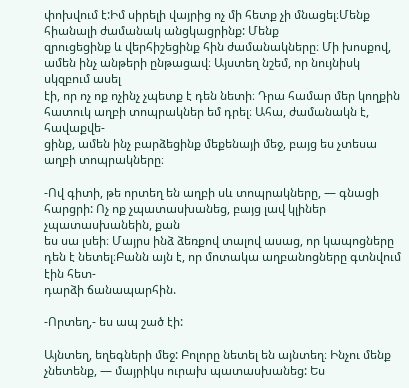փոխվում է:Իմ սիրելի վայրից ոչ մի հետք չի մնացել։Մենք հիանալի ժամանակ անցկացրինք: Մենք
զրուցեցինք և վերհիշեցինք հին ժամանակները։ Մի խոսքով, ամեն ինչ անթերի ընթացավ։ Այստեղ նշեմ, որ նույնիսկ սկզբում ասել
էի, որ ոչ ոք ոչինչ չպետք է դեն նետի։ Դրա համար մեր կողքին հատուկ աղբի տոպրակներ եմ դրել։ Ահա, ժամանակն է, հավաքվե-
ցինք, ամեն ինչ բարձեցինք մեքենայի մեջ, բայց ես չտեսա աղբի տոպրակները։

-Ով գիտի, թե որտեղ են աղբի սև տոպրակները, — գնացի հարցրի: Ոչ ոք չպատասխանեց, բայց լավ կլիներ չպատասխանեին, քան
ես սա լսեի։ Մայրս ինձ ձեռքով տալով ասաց, որ կապոցները դեն է նետել։Բանն այն է, որ մոտակա աղբանոցները գտնվում էին հետ-
դարձի ճանապարհին.

-Որտեղ,- ես ապ շած էի:

Այնտեղ, եղեգների մեջ: Բոլորը նետել են այնտեղ։ Ինչու մենք չնետենք, — մայրիկս ուրախ պատասխանեց: Ես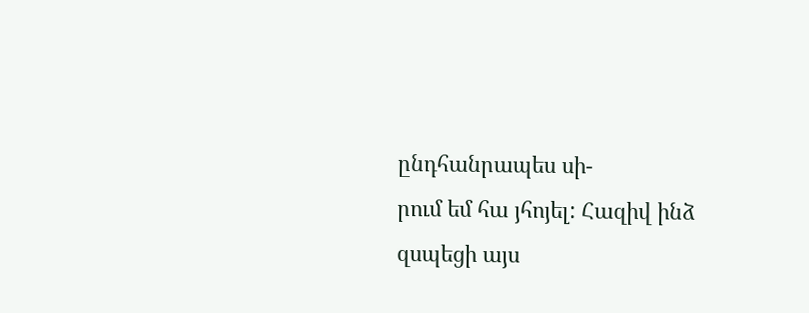ընդհանրապես սի-
րում եմ հա յհոյել: Հազիվ ինձ զսպեցի այս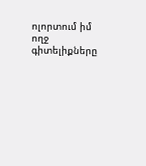ոլորտում իմ ողջ գիտելիքները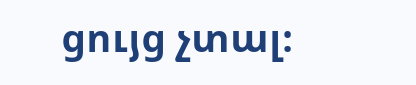ցույց չտալ։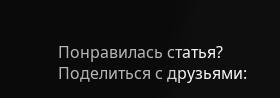Понравилась статья? Поделиться с друзьями: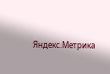Яндекс.Метрика